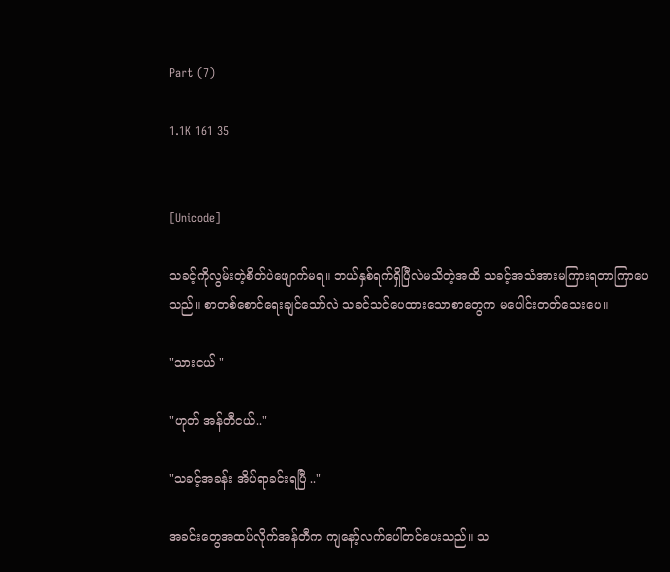Part (7)

1.1K 161 35


[Unicode]

သခင့်ကိုလွမ်း‌တဲ့စိတ်ပဲဖျောက်မရ။ ဘယ်နှစ်ရက်ရှိပြီလဲမသိတဲ့အထိ သခင့်အသံအားမကြားရတာကြာပေသည်။ စာတစ်စောင်ရေးချင်သော်လဲ သခင်သင်ပေထားသောစာတွေက မပေါင်းတတ်သေးပေ။

"သားငယ် "

"ဟုတ် အန်တီငယ်.."

"သခင့်အခန်း အိပ်ရာခင်းရပြီ .."

အခင်းတွေအထပ်လိုက်အန်တီက ကျနော့်လက်ပေါ်တင်ပေးသည်။ သ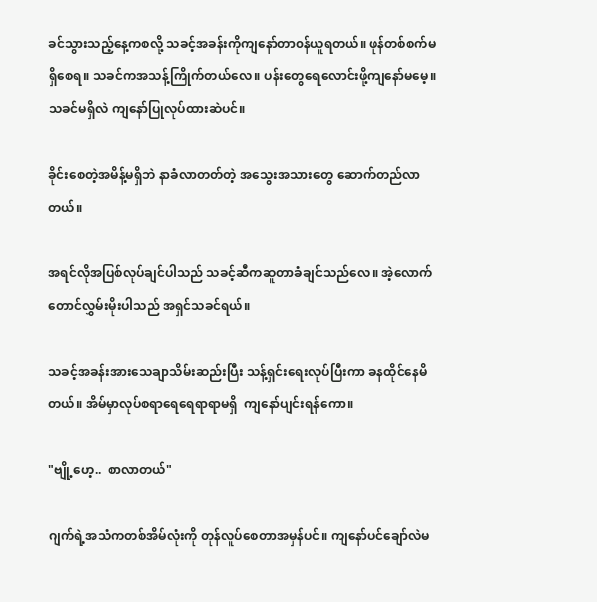ခင်သွားသည့်နေ့ကစလို့ သခင့်အခန်းကိုကျနော်တာ၀န်ယူရတယ်။ ဖုန်တစ်စက်မရှိစေရ။ သခင်ကအသန့်ကြိုက်တယ်လေ။ ပန်းတွေရေလောင်းဖို့ကျနော်မမေ့။ သခင်မရှိလဲ ကျနော်ပြုလုပ်ထားဆဲပင်။

ခိုင်းစေတဲ့အမိန့်မရှိဘဲ နာခံလာတတ်တဲ့ အသွေးအသားတွေ ဆောက်တည်လာတယ်။

အရင်လိုအပြစ်လုပ်ချင်ပါသည် သခင့်ဆီကဆူတာခံချင်သည်လေ။ အဲ့လောက်တောင်လွှမ်းမိုးပါသည် အရှင်သခင်ရယ်။

သခင့်အခန်းအားသေချာသိမ်းဆည်းပြီး သန့်ရှင်းရေးလုပ်ပြီးကာ ခနထိုင်နေမိတယ်။ အိမ်မှာလုပ်စရာရေရေရာရာမရှိ  ကျနော်ပျင်းရန်ကော။

"ဗျို့ဟေ့..  စာလာတယ်"

ဂျက်ရဲ့အသံကတစ်အိမ်လုံးကို တုန်လူပ်စေတာအမှန်ပင်။ ကျနော်ပင်ချော်လဲမ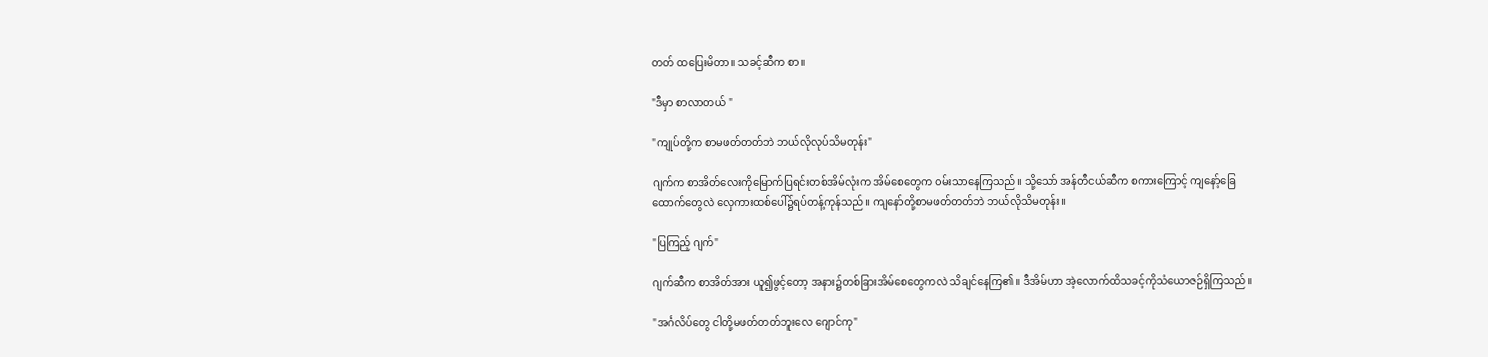တတ် ထပြေးမိတာ။ သခင့်ဆီက စာ။

"ဒီမှာ စာလာတယ် "

"ကျုပ်တို့က စာမဖတ်တတ်ဘဲ ဘယ်လိုလုပ်သိမတုန်း"

ဂျက်က စာအိတ်လေးကိုမြောက်ပြရင်းတစ်အိမ်လုံးက အိမ်စေတွေက ၀မ်းသာနေကြသည်။ သို့သော် အန်တီငယ်ဆီက စကားကြောင့် ကျနော့်ခြေထောက်တွေလဲ လှေကားထစ်ပေါ်၌ရပ်တန့်ကုန်သည်။ ကျနော်တို့စာမဖတ်တတ်ဘဲ ဘယ်လိုသိမတုန်း။

"ပြကြည့် ဂျက်"

ဂျက်ဆီက စာအိတ်အား ယူ၍ဖွင့်တော့ အနား၌တစ်ခြားအိမ်စေတွေကလဲ သိချင်နေကြ၏။ ဒီအိမ်ဟာ အဲ့လောက်ထိသခင့်ကိုသံယောဇဉ်ရှိကြသည်။

"အင်္ဂလိပ်တွေ ငါတို့မဖတ်တတ်ဘူးလေ ဂျောင်ကု"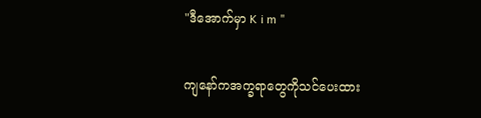"ဒီအောက်မှာ K i m "

ကျနော်ကအက္ခရာတွေကိုသင်ပေးထား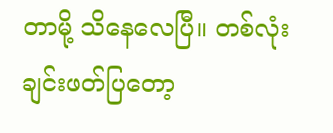တာမို့ သိနေလေပြီ။ တစ်လုံးချင်းဖတ်ပြတော့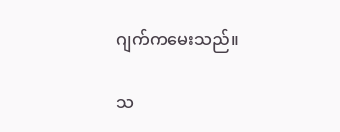ဂျက်ကမေးသည်။

သ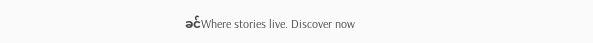ခင်Where stories live. Discover now